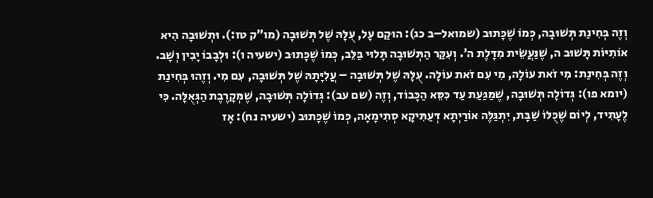וְזֶה בְּחִינַת תְּשׁוּבָה, כְּמוֹ שֶׁכָּתוּב (שמואל–ב כג): הוּקַם עָל, עֻלָּהּ שֶׁל תְּשׁוּבָה (מו”ק טז:). וּתְשׁוּבָה הִיא אוֹתִיּוֹת תָּשׁוּב ה, שֶׁנַּעֲשֵׂית מִדָּלֶת ה’. וְעִקַּר הַתְּשׁוּבָה תָּלוּי בַּלֵּב, כְּמוֹ שֶׁכָּתוּב (ישעיה ו): וּלְבָבוֹ יָבִין וְשָׁב. וְזֶה בְּחִינַת: מִי זֹאת עוֹלָה, מִי עִם זֹאת עוֹלָה. עֻלָּהּ שֶׁל תְּשׁוּבָה – עֲלִיָּתָהּ שֶׁל תְּשׁוּבָה, עִם מִי. וְזֶהוּ בְּחִינַת (יומא פו): גְּדוֹלָה תְּשׁוּבָה, שֶׁמַּגַּעַת עַד כִּסֵּא הַכָּבוֹד, וְזֶה (שם עב): גְּדוֹלָה תְּשׁוּבָה, שֶׁמְּקָרֶבֶת הַגְּאֻלָּה. כִּי לֶעָתִיד, לְיוֹם שֶׁכֻּלּוֹ שַׁבָּת, יִתְגַּלֶּה אוֹרַיְתָא דְּעַתִּיקָא סְתִימָאָה, כְּמוֹ שֶׁכָּתוּב (ישעיה נח): אָז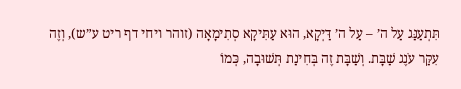תִּתְעַנַּג עַל ה’ – עַל ה’ דַּיְקָא, הוּא עַתִּיקָא סְתִימָאָה (זוהר ויחי דף ריט ע”ש), וְזֶה עִקַּר עֹנֶג שַׁבָּת. וְשַׁבָּת זֶה בְּחִינַת תְּשׁוּבָה, כְּמוֹ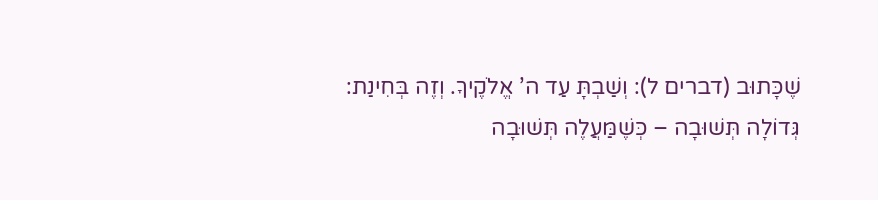שֶׁכָּתוּב (דברים ל): וְשַׁבְתָּ עַד ה’ אֱלֹקֶיךָ. וְזֶה בְּחִינַת: גְּדוֹלָה תְּשׁוּבָה – כְּשֶׁמַּעֲלֶה תְּשׁוּבָה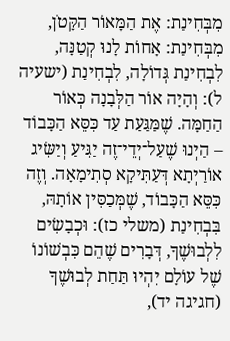מִבְּחִינַת: אֶת הַמָּאוֹר הַקָּטֹן, מִבְּחִינַת: אָחוֹת לָנוּ קְטַנָּה, לִבְחִינַת גְּדוֹלָה, לִבְחִינַת (ישעיה ל): וְהָיָה אוֹר הַלְּבָנָה כְּאוֹר הַחַמָּה. שֶׁמַּגַּעַת עַד כִּסֵּא הַכָּבוֹד – הַיְנוּ שֶׁעַל־יְדֵי־זֶה יַגִּיעַ וְיַשִּׂיג אוֹרַיְתָא דְּעַתִּיקָא סְתִימָאָה. וְזֶה כִּסֵּא הַכָּבוֹד, שֶׁמְּכַסִּין אוֹתָהּ, בִּבְחִינַת (משלי כז): וּכְבָשִׂים לִלְבוּשֶׁךָ, דְּבָרִים שֶׁהֵם כִּבְשׁוֹנוֹ שֶׁל עוֹלָם יִהְיוּ תַּחַת לְבוּשֶׁךָ (חגיגה יד),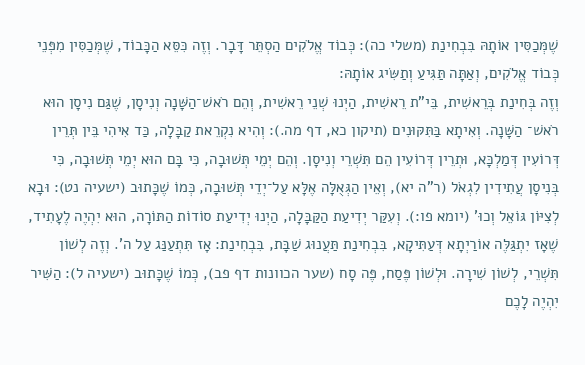שֶׁמְּכַסִּין אוֹתָהּ בִּבְחִינַת (משלי כה): כְּבוֹד אֱלֹקִים הַסְתֵּר דָּבָר. וְזֶה כִּסֵּא הַכָּבוֹד, שֶׁמְּכַסִּין מִפְּנֵי כְּבוֹד אֱלֹקִים, וְאַתָּה תַּגִּיעַ וְתַשִּׂיג אוֹתָהּ:
וְזֶה בְּחִינַת בְּרֵאשִׁית, בֵּי”ת רֵאשִׁית, הַיְנוּ שְׁנֵי רֵאשִׁית, וְהֵם רֹאשׁ־הַשָּׁנָה וְנִיסָן, שֶׁגַּם נִיסָן הוּא רֹאשׁ־ הַשָּׁנָה. וְאִיתָא בַּתִּקּוּנִים (תיקון כא, דף מה.): וְהִיא נִקְרֵאת קַבָּלָה, כַּד אִיהִי בֵּין תְּרֵין דְּרוֹעִין דְּמַלְכָּא, וּתְרֵין דְּרוֹעִין הֵם תִּשְׁרֵי וְנִיסָן. וְהֵם יְמֵי תְּשׁוּבָה, כִּי בָּם הוּא יְמֵי תְּשׁוּבָה, כִּי בְּנִיסָן עֲתִידִין לִגְאֹל (ר”ה יא), וְאֵין הַגְּאֻלָּה אֶלָּא עַל־יְדֵי תְּשׁוּבָה, כְּמוֹ שֶׁכָּתוּב (ישעיה נט): וּבָא לְצִיּוֹן גּוֹאֵל וְכוּ’ (יומא פו:). וְעִקַּר יְדִיעַת הַקַּבָּלָה, הַיְנוּ יְדִיעַת סוֹדוֹת הַתּוֹרָה, הוּא יִהְיֶה לֶעָתִיד, שֶׁאָז יִתְגַּלֶּה אוֹרַיְתָא דְּעַתִּיקָא, בִּבְחִינַת תַּעֲנוּג שַׁבָּת, בִּבְחִינַת: אָז תִּתְעַנַּג עַל ה’. וְזֶה לְשׁוֹן תִּשְׁרֵי, לְשׁוֹן שִׁירָה. וּלְשׁוֹן פֶּסַח, פֶּה סָח (שער הכוונות דף פב), כְּמוֹ שֶׁכָּתוּב (ישעיה ל): הַשִּׁיר יִהְיֶה לָכֶם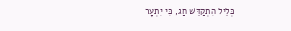כְּלֵיל הִתְקַדֵּשׁ חַג, כִּי יִתְעָר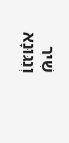שִׁיר וְנִגּוּנָא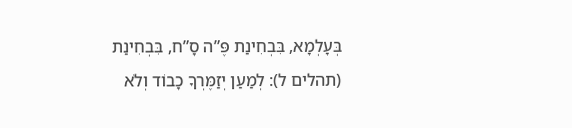בְּעָלְמָא, בִּבְחִינַת פֶּ”ה סָ”ח, בִּבְחִינַת (תהלים ל): לְמַעַן יְזַמֶּרְךָ כָבוֹד וְלֹא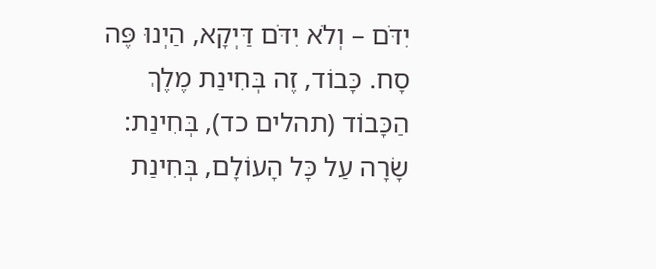יִדֹּם – וְלֹא יִדֹּם דַּיְקָא, הַיְנוּ פֶּה סָח. כָּבוֹד, זֶה בְּחִינַת מֶלֶךְ הַכָּבוֹד (תהלים כד), בְּחִינַת: שָׂרָה עַל כָּל הָעוֹלָם, בְּחִינַת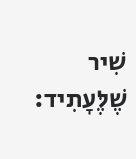שִׁיר שֶׁלֶּעָתִיד: